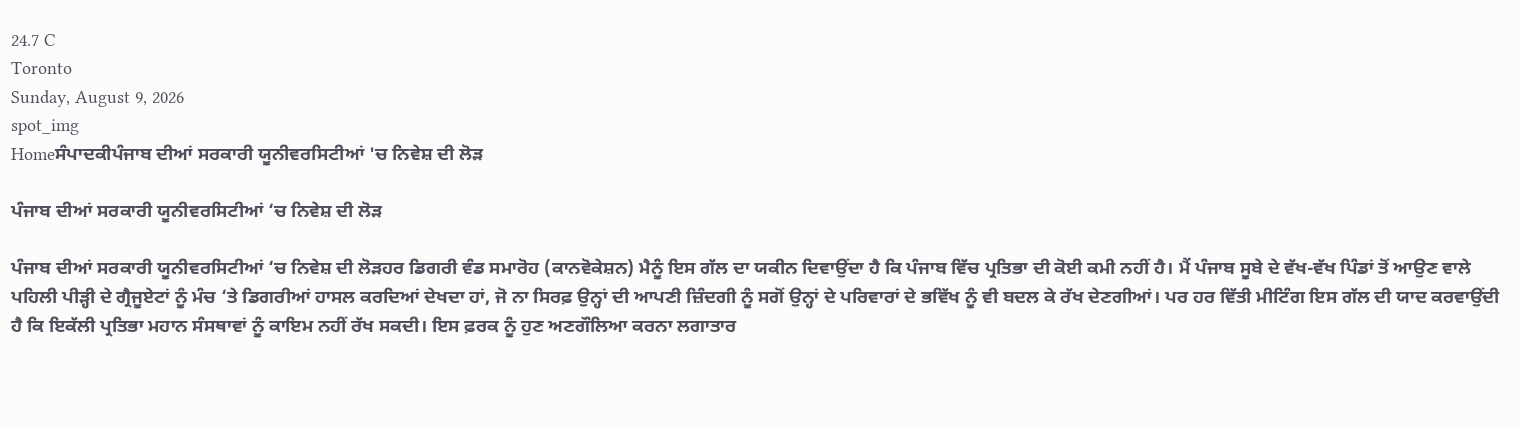24.7 C
Toronto
Sunday, August 9, 2026
spot_img
Homeਸੰਪਾਦਕੀਪੰਜਾਬ ਦੀਆਂ ਸਰਕਾਰੀ ਯੂਨੀਵਰਸਿਟੀਆਂ 'ਚ ਨਿਵੇਸ਼ ਦੀ ਲੋੜ

ਪੰਜਾਬ ਦੀਆਂ ਸਰਕਾਰੀ ਯੂਨੀਵਰਸਿਟੀਆਂ ‘ਚ ਨਿਵੇਸ਼ ਦੀ ਲੋੜ

ਪੰਜਾਬ ਦੀਆਂ ਸਰਕਾਰੀ ਯੂਨੀਵਰਸਿਟੀਆਂ ‘ਚ ਨਿਵੇਸ਼ ਦੀ ਲੋੜਹਰ ਡਿਗਰੀ ਵੰਡ ਸਮਾਰੋਹ (ਕਾਨਵੋਕੇਸ਼ਨ) ਮੈਨੂੰ ਇਸ ਗੱਲ ਦਾ ਯਕੀਨ ਦਿਵਾਉਂਦਾ ਹੈ ਕਿ ਪੰਜਾਬ ਵਿੱਚ ਪ੍ਰਤਿਭਾ ਦੀ ਕੋਈ ਕਮੀ ਨਹੀਂ ਹੈ। ਮੈਂ ਪੰਜਾਬ ਸੂਬੇ ਦੇ ਵੱਖ-ਵੱਖ ਪਿੰਡਾਂ ਤੋਂ ਆਉਣ ਵਾਲੇ ਪਹਿਲੀ ਪੀੜ੍ਹੀ ਦੇ ਗ੍ਰੈਜੂਏਟਾਂ ਨੂੰ ਮੰਚ ‘ਤੇ ਡਿਗਰੀਆਂ ਹਾਸਲ ਕਰਦਿਆਂ ਦੇਖਦਾ ਹਾਂ, ਜੋ ਨਾ ਸਿਰਫ਼ ਉਨ੍ਹਾਂ ਦੀ ਆਪਣੀ ਜ਼ਿੰਦਗੀ ਨੂੰ ਸਗੋਂ ਉਨ੍ਹਾਂ ਦੇ ਪਰਿਵਾਰਾਂ ਦੇ ਭਵਿੱਖ ਨੂੰ ਵੀ ਬਦਲ ਕੇ ਰੱਖ ਦੇਣਗੀਆਂ। ਪਰ ਹਰ ਵਿੱਤੀ ਮੀਟਿੰਗ ਇਸ ਗੱਲ ਦੀ ਯਾਦ ਕਰਵਾਉਂਦੀ ਹੈ ਕਿ ਇਕੱਲੀ ਪ੍ਰਤਿਭਾ ਮਹਾਨ ਸੰਸਥਾਵਾਂ ਨੂੰ ਕਾਇਮ ਨਹੀਂ ਰੱਖ ਸਕਦੀ। ਇਸ ਫ਼ਰਕ ਨੂੰ ਹੁਣ ਅਣਗੌਲਿਆ ਕਰਨਾ ਲਗਾਤਾਰ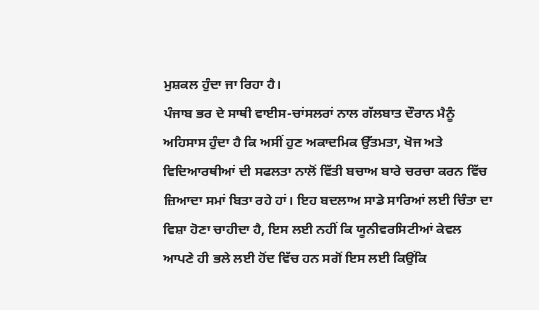ਮੁਸ਼ਕਲ ਹੁੰਦਾ ਜਾ ਰਿਹਾ ਹੈ।
ਪੰਜਾਬ ਭਰ ਦੇ ਸਾਥੀ ਵਾਈਸ-ਚਾਂਸਲਰਾਂ ਨਾਲ ਗੱਲਬਾਤ ਦੌਰਾਨ ਮੈਨੂੰ ਅਹਿਸਾਸ ਹੁੰਦਾ ਹੈ ਕਿ ਅਸੀਂ ਹੁਣ ਅਕਾਦਮਿਕ ਉੱਤਮਤਾ, ਖੋਜ ਅਤੇ ਵਿਦਿਆਰਥੀਆਂ ਦੀ ਸਫਲਤਾ ਨਾਲੋਂ ਵਿੱਤੀ ਬਚਾਅ ਬਾਰੇ ਚਰਚਾ ਕਰਨ ਵਿੱਚ ਜ਼ਿਆਦਾ ਸਮਾਂ ਬਿਤਾ ਰਹੇ ਹਾਂ। ਇਹ ਬਦਲਾਅ ਸਾਡੇ ਸਾਰਿਆਂ ਲਈ ਚਿੰਤਾ ਦਾ ਵਿਸ਼ਾ ਹੋਣਾ ਚਾਹੀਦਾ ਹੈ, ਇਸ ਲਈ ਨਹੀਂ ਕਿ ਯੂਨੀਵਰਸਿਟੀਆਂ ਕੇਵਲ ਆਪਣੇ ਹੀ ਭਲੇ ਲਈ ਹੋਂਦ ਵਿੱਚ ਹਨ ਸਗੋਂ ਇਸ ਲਈ ਕਿਉਂਕਿ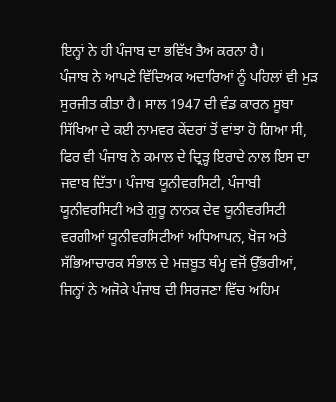ਇਨ੍ਹਾਂ ਨੇ ਹੀ ਪੰਜਾਬ ਦਾ ਭਵਿੱਖ ਤੈਅ ਕਰਨਾ ਹੈ।
ਪੰਜਾਬ ਨੇ ਆਪਣੇ ਵਿੱਦਿਅਕ ਅਦਾਰਿਆਂ ਨੂੰ ਪਹਿਲਾਂ ਵੀ ਮੁੜ ਸੁਰਜੀਤ ਕੀਤਾ ਹੈ। ਸਾਲ 1947 ਦੀ ਵੰਡ ਕਾਰਨ ਸੂਬਾ ਸਿੱਖਿਆ ਦੇ ਕਈ ਨਾਮਵਰ ਕੇਂਦਰਾਂ ਤੋਂ ਵਾਂਝਾ ਹੋ ਗਿਆ ਸੀ, ਫਿਰ ਵੀ ਪੰਜਾਬ ਨੇ ਕਮਾਲ ਦੇ ਦ੍ਰਿੜ੍ਹ ਇਰਾਦੇ ਨਾਲ ਇਸ ਦਾ ਜਵਾਬ ਦਿੱਤਾ। ਪੰਜਾਬ ਯੂਨੀਵਰਸਿਟੀ, ਪੰਜਾਬੀ ਯੂਨੀਵਰਸਿਟੀ ਅਤੇ ਗੁਰੂ ਨਾਨਕ ਦੇਵ ਯੂਨੀਵਰਸਿਟੀ ਵਰਗੀਆਂ ਯੂਨੀਵਰਸਿਟੀਆਂ ਅਧਿਆਪਨ, ਖੋਜ ਅਤੇ ਸੱਭਿਆਚਾਰਕ ਸੰਭਾਲ ਦੇ ਮਜ਼ਬੂਤ ਥੰਮ੍ਹ ਵਜੋਂ ਉੱਭਰੀਆਂ, ਜਿਨ੍ਹਾਂ ਨੇ ਅਜੋਕੇ ਪੰਜਾਬ ਦੀ ਸਿਰਜਣਾ ਵਿੱਚ ਅਹਿਮ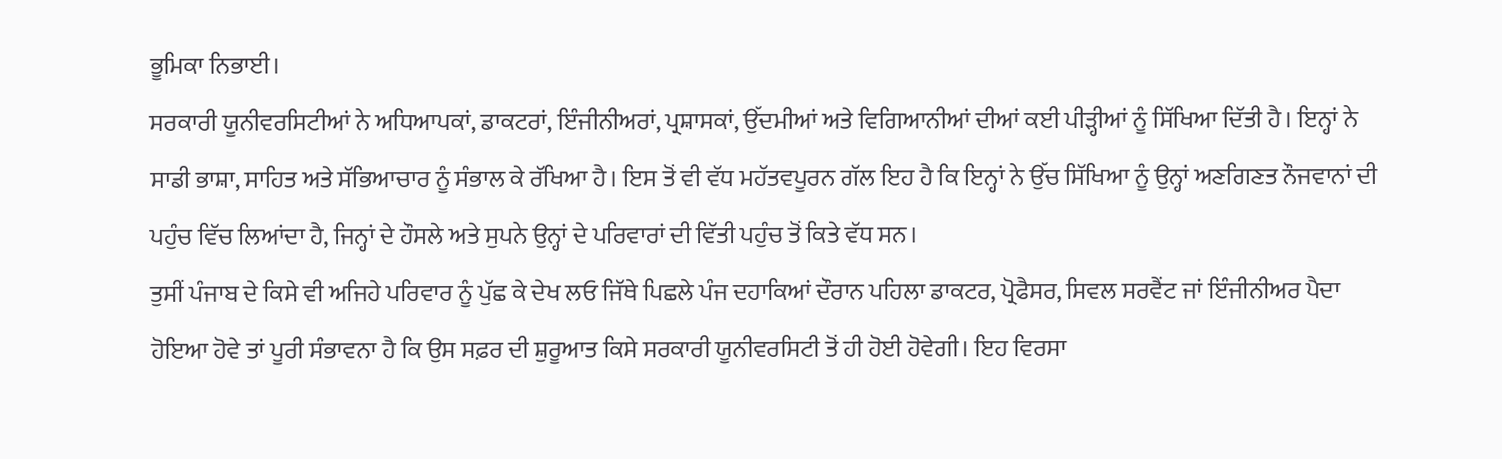ਭੂਮਿਕਾ ਨਿਭਾਈ।
ਸਰਕਾਰੀ ਯੂਨੀਵਰਸਿਟੀਆਂ ਨੇ ਅਧਿਆਪਕਾਂ, ਡਾਕਟਰਾਂ, ਇੰਜੀਨੀਅਰਾਂ, ਪ੍ਰਸ਼ਾਸਕਾਂ, ਉੱਦਮੀਆਂ ਅਤੇ ਵਿਗਿਆਨੀਆਂ ਦੀਆਂ ਕਈ ਪੀੜ੍ਹੀਆਂ ਨੂੰ ਸਿੱਖਿਆ ਦਿੱਤੀ ਹੈ। ਇਨ੍ਹਾਂ ਨੇ ਸਾਡੀ ਭਾਸ਼ਾ, ਸਾਹਿਤ ਅਤੇ ਸੱਭਿਆਚਾਰ ਨੂੰ ਸੰਭਾਲ ਕੇ ਰੱਖਿਆ ਹੈ। ਇਸ ਤੋਂ ਵੀ ਵੱਧ ਮਹੱਤਵਪੂਰਨ ਗੱਲ ਇਹ ਹੈ ਕਿ ਇਨ੍ਹਾਂ ਨੇ ਉੱਚ ਸਿੱਖਿਆ ਨੂੰ ਉਨ੍ਹਾਂ ਅਣਗਿਣਤ ਨੌਜਵਾਨਾਂ ਦੀ ਪਹੁੰਚ ਵਿੱਚ ਲਿਆਂਦਾ ਹੈ, ਜਿਨ੍ਹਾਂ ਦੇ ਹੌਸਲੇ ਅਤੇ ਸੁਪਨੇ ਉਨ੍ਹਾਂ ਦੇ ਪਰਿਵਾਰਾਂ ਦੀ ਵਿੱਤੀ ਪਹੁੰਚ ਤੋਂ ਕਿਤੇ ਵੱਧ ਸਨ।
ਤੁਸੀਂ ਪੰਜਾਬ ਦੇ ਕਿਸੇ ਵੀ ਅਜਿਹੇ ਪਰਿਵਾਰ ਨੂੰ ਪੁੱਛ ਕੇ ਦੇਖ ਲਓ ਜਿੱਥੇ ਪਿਛਲੇ ਪੰਜ ਦਹਾਕਿਆਂ ਦੌਰਾਨ ਪਹਿਲਾ ਡਾਕਟਰ, ਪ੍ਰੋਫੈਸਰ, ਸਿਵਲ ਸਰਵੈਂਟ ਜਾਂ ਇੰਜੀਨੀਅਰ ਪੈਦਾ ਹੋਇਆ ਹੋਵੇ ਤਾਂ ਪੂਰੀ ਸੰਭਾਵਨਾ ਹੈ ਕਿ ਉਸ ਸਫ਼ਰ ਦੀ ਸ਼ੁਰੂਆਤ ਕਿਸੇ ਸਰਕਾਰੀ ਯੂਨੀਵਰਸਿਟੀ ਤੋਂ ਹੀ ਹੋਈ ਹੋਵੇਗੀ। ਇਹ ਵਿਰਸਾ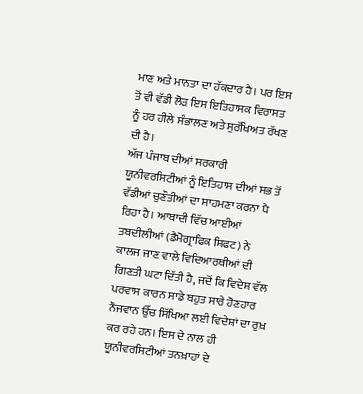ਮਾਣ ਅਤੇ ਮਾਨਤਾ ਦਾ ਹੱਕਦਾਰ ਹੈ। ਪਰ ਇਸ ਤੋਂ ਵੀ ਵੱਡੀ ਲੋੜ ਇਸ ਇਤਿਹਾਸਕ ਵਿਰਾਸਤ ਨੂੰ ਹਰ ਹੀਲੇ ਸੰਭਾਲਣ ਅਤੇ ਸੁਰੱਖਿਅਤ ਰੱਖਣ ਦੀ ਹੈ।
ਅੱਜ ਪੰਜਾਬ ਦੀਆਂ ਸਰਕਾਰੀ ਯੂਨੀਵਰਸਿਟੀਆਂ ਨੂੰ ਇਤਿਹਾਸ ਦੀਆਂ ਸਭ ਤੋਂ ਵੱਡੀਆਂ ਚੁਣੌਤੀਆਂ ਦਾ ਸਾਹਮਣਾ ਕਰਨਾ ਪੈ ਰਿਹਾ ਹੈ। ਆਬਾਦੀ ਵਿੱਚ ਆਈਆਂ ਤਬਦੀਲੀਆਂ (ਡੈਮੋਗ੍ਰਾਫਿਕ ਸ਼ਿਫਟ) ਨੇ ਕਾਲਜ ਜਾਣ ਵਾਲੇ ਵਿਦਿਆਰਥੀਆਂ ਦੀ ਗਿਣਤੀ ਘਟਾ ਦਿੱਤੀ ਹੈ, ਜਦੋਂ ਕਿ ਵਿਦੇਸ਼ ਵੱਲ ਪਰਵਾਸ ਕਾਰਨ ਸਾਡੇ ਬਹੁਤ ਸਾਰੇ ਹੋਣਹਾਰ ਨੌਜਵਾਨ ਉੱਚ ਸਿੱਖਿਆ ਲਈ ਵਿਦੇਸ਼ਾਂ ਦਾ ਰੁਖ਼ ਕਰ ਰਹੇ ਹਨ। ਇਸ ਦੇ ਨਾਲ ਹੀ ਯੂਨੀਵਰਸਿਟੀਆਂ ਤਨਖ਼ਾਹਾਂ ਦੇ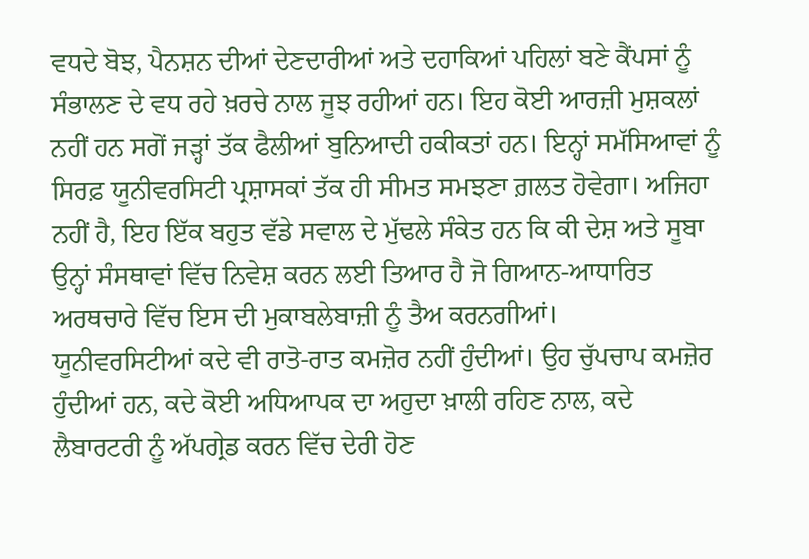ਵਧਦੇ ਬੋਝ, ਪੈਨਸ਼ਨ ਦੀਆਂ ਦੇਣਦਾਰੀਆਂ ਅਤੇ ਦਹਾਕਿਆਂ ਪਹਿਲਾਂ ਬਣੇ ਕੈਂਪਸਾਂ ਨੂੰ ਸੰਭਾਲਣ ਦੇ ਵਧ ਰਹੇ ਖ਼ਰਚੇ ਨਾਲ ਜੂਝ ਰਹੀਆਂ ਹਨ। ਇਹ ਕੋਈ ਆਰਜ਼ੀ ਮੁਸ਼ਕਲਾਂ ਨਹੀਂ ਹਨ ਸਗੋਂ ਜੜ੍ਹਾਂ ਤੱਕ ਫੈਲੀਆਂ ਬੁਨਿਆਦੀ ਹਕੀਕਤਾਂ ਹਨ। ਇਨ੍ਹਾਂ ਸਮੱਸਿਆਵਾਂ ਨੂੰ ਸਿਰਫ਼ ਯੂਨੀਵਰਸਿਟੀ ਪ੍ਰਸ਼ਾਸਕਾਂ ਤੱਕ ਹੀ ਸੀਮਤ ਸਮਝਣਾ ਗ਼ਲਤ ਹੋਵੇਗਾ। ਅਜਿਹਾ ਨਹੀਂ ਹੈ, ਇਹ ਇੱਕ ਬਹੁਤ ਵੱਡੇ ਸਵਾਲ ਦੇ ਮੁੱਢਲੇ ਸੰਕੇਤ ਹਨ ਕਿ ਕੀ ਦੇਸ਼ ਅਤੇ ਸੂਬਾ ਉਨ੍ਹਾਂ ਸੰਸਥਾਵਾਂ ਵਿੱਚ ਨਿਵੇਸ਼ ਕਰਨ ਲਈ ਤਿਆਰ ਹੈ ਜੋ ਗਿਆਨ-ਆਧਾਰਿਤ ਅਰਥਚਾਰੇ ਵਿੱਚ ਇਸ ਦੀ ਮੁਕਾਬਲੇਬਾਜ਼ੀ ਨੂੰ ਤੈਅ ਕਰਨਗੀਆਂ।
ਯੂਨੀਵਰਸਿਟੀਆਂ ਕਦੇ ਵੀ ਰਾਤੋ-ਰਾਤ ਕਮਜ਼ੋਰ ਨਹੀਂ ਹੁੰਦੀਆਂ। ਉਹ ਚੁੱਪਚਾਪ ਕਮਜ਼ੋਰ ਹੁੰਦੀਆਂ ਹਨ, ਕਦੇ ਕੋਈ ਅਧਿਆਪਕ ਦਾ ਅਹੁਦਾ ਖ਼ਾਲੀ ਰਹਿਣ ਨਾਲ, ਕਦੇ ਲੈਬਾਰਟਰੀ ਨੂੰ ਅੱਪਗ੍ਰੇਡ ਕਰਨ ਵਿੱਚ ਦੇਰੀ ਹੋਣ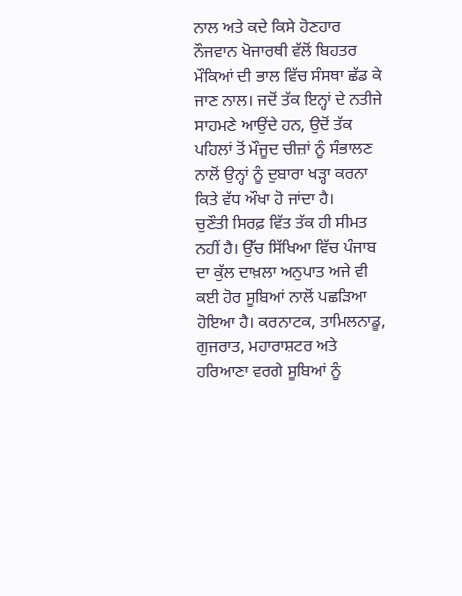ਨਾਲ ਅਤੇ ਕਦੇ ਕਿਸੇ ਹੋਣਹਾਰ ਨੌਜਵਾਨ ਖੋਜਾਰਥੀ ਵੱਲੋਂ ਬਿਹਤਰ ਮੌਕਿਆਂ ਦੀ ਭਾਲ ਵਿੱਚ ਸੰਸਥਾ ਛੱਡ ਕੇ ਜਾਣ ਨਾਲ। ਜਦੋਂ ਤੱਕ ਇਨ੍ਹਾਂ ਦੇ ਨਤੀਜੇ ਸਾਹਮਣੇ ਆਉਂਦੇ ਹਨ, ਉਦੋਂ ਤੱਕ ਪਹਿਲਾਂ ਤੋਂ ਮੌਜੂਦ ਚੀਜ਼ਾਂ ਨੂੰ ਸੰਭਾਲਣ ਨਾਲੋਂ ਉਨ੍ਹਾਂ ਨੂੰ ਦੁਬਾਰਾ ਖੜ੍ਹਾ ਕਰਨਾ ਕਿਤੇ ਵੱਧ ਔਖਾ ਹੋ ਜਾਂਦਾ ਹੈ।
ਚੁਣੌਤੀ ਸਿਰਫ਼ ਵਿੱਤ ਤੱਕ ਹੀ ਸੀਮਤ ਨਹੀਂ ਹੈ। ਉੱਚ ਸਿੱਖਿਆ ਵਿੱਚ ਪੰਜਾਬ ਦਾ ਕੁੱਲ ਦਾਖ਼ਲਾ ਅਨੁਪਾਤ ਅਜੇ ਵੀ ਕਈ ਹੋਰ ਸੂਬਿਆਂ ਨਾਲੋਂ ਪਛੜਿਆ ਹੋਇਆ ਹੈ। ਕਰਨਾਟਕ, ਤਾਮਿਲਨਾਡੂ, ਗੁਜਰਾਤ, ਮਹਾਰਾਸ਼ਟਰ ਅਤੇ ਹਰਿਆਣਾ ਵਰਗੇ ਸੂਬਿਆਂ ਨੂੰ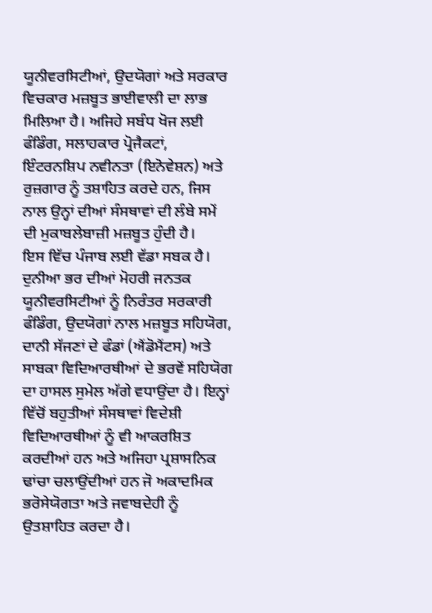ਯੂਨੀਵਰਸਿਟੀਆਂ, ਉਦਯੋਗਾਂ ਅਤੇ ਸਰਕਾਰ ਵਿਚਕਾਰ ਮਜ਼ਬੂਤ ਭਾਈਵਾਲੀ ਦਾ ਲਾਭ ਮਿਲਿਆ ਹੈ। ਅਜਿਹੇ ਸਬੰਧ ਖੋਜ ਲਈ ਫੰਡਿੰਗ, ਸਲਾਹਕਾਰ ਪ੍ਰੋਜੈਕਟਾਂ, ਇੰਟਰਨਸ਼ਿਪ ਨਵੀਨਤਾ (ਇਨੋਵੇਸ਼ਨ) ਅਤੇ ਰੁਜ਼ਗਾਰ ਨੂੰ ਤਸ਼ਾਹਿਤ ਕਰਦੇ ਹਨ, ਜਿਸ ਨਾਲ ਉਨ੍ਹਾਂ ਦੀਆਂ ਸੰਸਥਾਵਾਂ ਦੀ ਲੰਬੇ ਸਮੇਂ ਦੀ ਮੁਕਾਬਲੇਬਾਜ਼ੀ ਮਜ਼ਬੂਤ ਹੁੰਦੀ ਹੈ।
ਇਸ ਵਿੱਚ ਪੰਜਾਬ ਲਈ ਵੱਡਾ ਸਬਕ ਹੈ। ਦੁਨੀਆ ਭਰ ਦੀਆਂ ਮੋਹਰੀ ਜਨਤਕ ਯੂਨੀਵਰਸਿਟੀਆਂ ਨੂੰ ਨਿਰੰਤਰ ਸਰਕਾਰੀ ਫੰਡਿੰਗ, ਉਦਯੋਗਾਂ ਨਾਲ ਮਜ਼ਬੂਤ ਸਹਿਯੋਗ, ਦਾਨੀ ਸੱਜਣਾਂ ਦੇ ਫੰਡਾਂ (ਐਂਡੋਮੈਂਟਸ) ਅਤੇ ਸਾਬਕਾ ਵਿਦਿਆਰਥੀਆਂ ਦੇ ਭਰਵੇਂ ਸਹਿਯੋਗ ਦਾ ਹਾਸਲ ਸੁਮੇਲ ਅੱਗੇ ਵਧਾਉਂਦਾ ਹੈ। ਇਨ੍ਹਾਂ ਵਿੱਚੋਂ ਬਹੁਤੀਆਂ ਸੰਸਥਾਵਾਂ ਵਿਦੇਸ਼ੀ ਵਿਦਿਆਰਥੀਆਂ ਨੂੰ ਵੀ ਆਕਰਸ਼ਿਤ ਕਰਦੀਆਂ ਹਨ ਅਤੇ ਅਜਿਹਾ ਪ੍ਰਸ਼ਾਸਨਿਕ ਢਾਂਚਾ ਚਲਾਉਂਦੀਆਂ ਹਨ ਜੋ ਅਕਾਦਮਿਕ ਭਰੋਸੇਯੋਗਤਾ ਅਤੇ ਜਵਾਬਦੇਹੀ ਨੂੰ ਉਤਸ਼ਾਹਿਤ ਕਰਦਾ ਹੈ।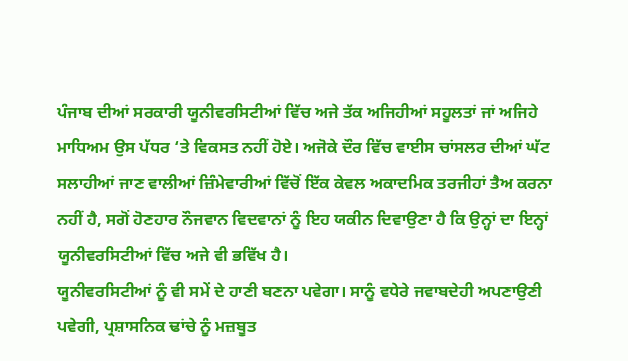ਪੰਜਾਬ ਦੀਆਂ ਸਰਕਾਰੀ ਯੂਨੀਵਰਸਿਟੀਆਂ ਵਿੱਚ ਅਜੇ ਤੱਕ ਅਜਿਹੀਆਂ ਸਹੂਲਤਾਂ ਜਾਂ ਅਜਿਹੇ ਮਾਧਿਅਮ ਉਸ ਪੱਧਰ ‘ਤੇ ਵਿਕਸਤ ਨਹੀਂ ਹੋਏ। ਅਜੋਕੇ ਦੌਰ ਵਿੱਚ ਵਾਈਸ ਚਾਂਸਲਰ ਦੀਆਂ ਘੱਟ ਸਲਾਹੀਆਂ ਜਾਣ ਵਾਲੀਆਂ ਜ਼ਿੰਮੇਵਾਰੀਆਂ ਵਿੱਚੋਂ ਇੱਕ ਕੇਵਲ ਅਕਾਦਮਿਕ ਤਰਜੀਹਾਂ ਤੈਅ ਕਰਨਾ ਨਹੀਂ ਹੈ, ਸਗੋਂ ਹੋਣਹਾਰ ਨੌਜਵਾਨ ਵਿਦਵਾਨਾਂ ਨੂੰ ਇਹ ਯਕੀਨ ਦਿਵਾਉਣਾ ਹੈ ਕਿ ਉਨ੍ਹਾਂ ਦਾ ਇਨ੍ਹਾਂ ਯੂਨੀਵਰਸਿਟੀਆਂ ਵਿੱਚ ਅਜੇ ਵੀ ਭਵਿੱਖ ਹੈ।
ਯੂਨੀਵਰਸਿਟੀਆਂ ਨੂੰ ਵੀ ਸਮੇਂ ਦੇ ਹਾਣੀ ਬਣਨਾ ਪਵੇਗਾ। ਸਾਨੂੰ ਵਧੇਰੇ ਜਵਾਬਦੇਹੀ ਅਪਣਾਉਣੀ ਪਵੇਗੀ, ਪ੍ਰਸ਼ਾਸਨਿਕ ਢਾਂਚੇ ਨੂੰ ਮਜ਼ਬੂਤ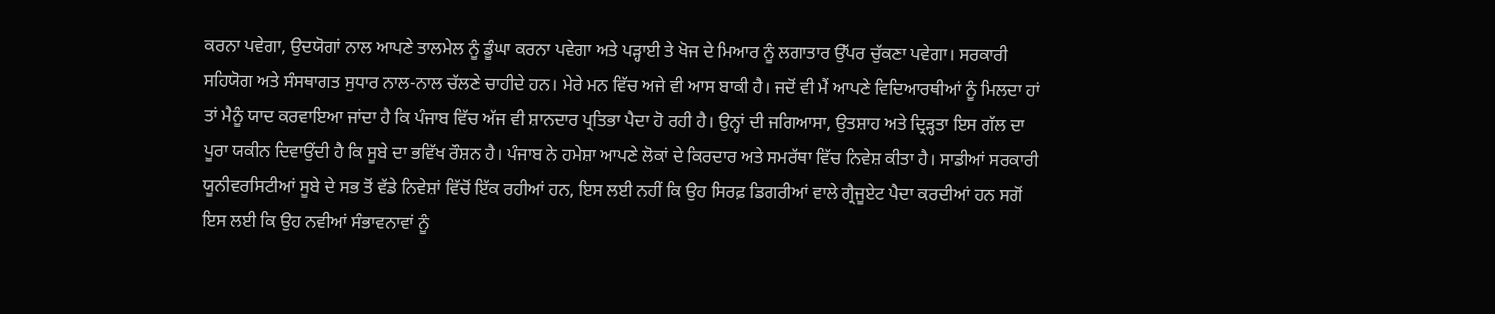ਕਰਨਾ ਪਵੇਗਾ, ਉਦਯੋਗਾਂ ਨਾਲ ਆਪਣੇ ਤਾਲਮੇਲ ਨੂੰ ਡੂੰਘਾ ਕਰਨਾ ਪਵੇਗਾ ਅਤੇ ਪੜ੍ਹਾਈ ਤੇ ਖੋਜ ਦੇ ਮਿਆਰ ਨੂੰ ਲਗਾਤਾਰ ਉੱਪਰ ਚੁੱਕਣਾ ਪਵੇਗਾ। ਸਰਕਾਰੀ ਸਹਿਯੋਗ ਅਤੇ ਸੰਸਥਾਗਤ ਸੁਧਾਰ ਨਾਲ-ਨਾਲ ਚੱਲਣੇ ਚਾਹੀਦੇ ਹਨ। ਮੇਰੇ ਮਨ ਵਿੱਚ ਅਜੇ ਵੀ ਆਸ ਬਾਕੀ ਹੈ। ਜਦੋਂ ਵੀ ਮੈਂ ਆਪਣੇ ਵਿਦਿਆਰਥੀਆਂ ਨੂੰ ਮਿਲਦਾ ਹਾਂ ਤਾਂ ਮੈਨੂੰ ਯਾਦ ਕਰਵਾਇਆ ਜਾਂਦਾ ਹੈ ਕਿ ਪੰਜਾਬ ਵਿੱਚ ਅੱਜ ਵੀ ਸ਼ਾਨਦਾਰ ਪ੍ਰਤਿਭਾ ਪੈਦਾ ਹੋ ਰਹੀ ਹੈ। ਉਨ੍ਹਾਂ ਦੀ ਜਗਿਆਸਾ, ਉਤਸ਼ਾਹ ਅਤੇ ਦ੍ਰਿੜ੍ਹਤਾ ਇਸ ਗੱਲ ਦਾ ਪੂਰਾ ਯਕੀਨ ਦਿਵਾਉਂਦੀ ਹੈ ਕਿ ਸੂਬੇ ਦਾ ਭਵਿੱਖ ਰੌਸ਼ਨ ਹੈ। ਪੰਜਾਬ ਨੇ ਹਮੇਸ਼ਾ ਆਪਣੇ ਲੋਕਾਂ ਦੇ ਕਿਰਦਾਰ ਅਤੇ ਸਮਰੱਥਾ ਵਿੱਚ ਨਿਵੇਸ਼ ਕੀਤਾ ਹੈ। ਸਾਡੀਆਂ ਸਰਕਾਰੀ ਯੂਨੀਵਰਸਿਟੀਆਂ ਸੂਬੇ ਦੇ ਸਭ ਤੋਂ ਵੱਡੇ ਨਿਵੇਸ਼ਾਂ ਵਿੱਚੋਂ ਇੱਕ ਰਹੀਆਂ ਹਨ, ਇਸ ਲਈ ਨਹੀਂ ਕਿ ਉਹ ਸਿਰਫ਼ ਡਿਗਰੀਆਂ ਵਾਲੇ ਗ੍ਰੈਜੂਏਟ ਪੈਦਾ ਕਰਦੀਆਂ ਹਨ ਸਗੋਂ ਇਸ ਲਈ ਕਿ ਉਹ ਨਵੀਆਂ ਸੰਭਾਵਨਾਵਾਂ ਨੂੰ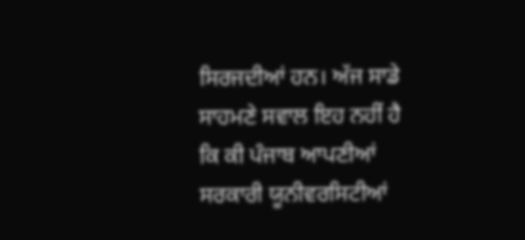ਸਿਰਜਦੀਆਂ ਹਨ। ਅੱਜ ਸਾਡੇ ਸਾਹਮਣੇ ਸਵਾਲ ਇਹ ਨਹੀਂ ਹੈ ਕਿ ਕੀ ਪੰਜਾਬ ਆਪਣੀਆਂ ਸਰਕਾਰੀ ਯੂਨੀਵਰਸਿਟੀਆਂ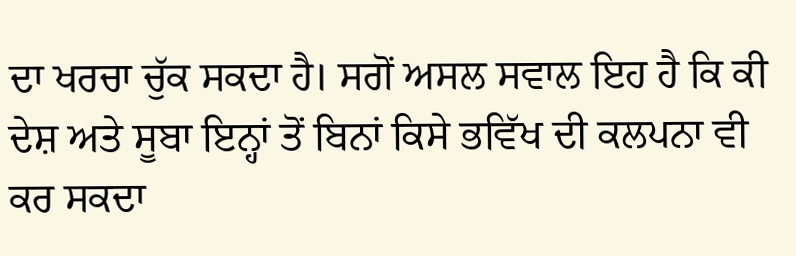ਦਾ ਖਰਚਾ ਚੁੱਕ ਸਕਦਾ ਹੈ। ਸਗੋਂ ਅਸਲ ਸਵਾਲ ਇਹ ਹੈ ਕਿ ਕੀ ਦੇਸ਼ ਅਤੇ ਸੂਬਾ ਇਨ੍ਹਾਂ ਤੋਂ ਬਿਨਾਂ ਕਿਸੇ ਭਵਿੱਖ ਦੀ ਕਲਪਨਾ ਵੀ ਕਰ ਸਕਦਾ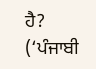ਹੈ?
(‘ਪੰਜਾਬੀ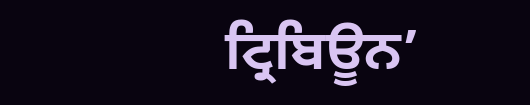ਟ੍ਰਿਬਿਊਨ’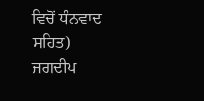ਵਿਚੋਂ ਧੰਨਵਾਦ ਸਹਿਤ)
ਜਗਦੀਪ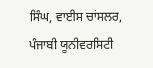ਸਿੰਘ, ਵਾਈਸ ਚਾਂਸਲਰ, ਪੰਜਾਬੀ ਯੂਨੀਵਰਸਿਟੀ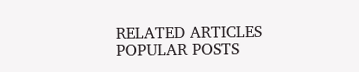RELATED ARTICLES
POPULAR POSTS